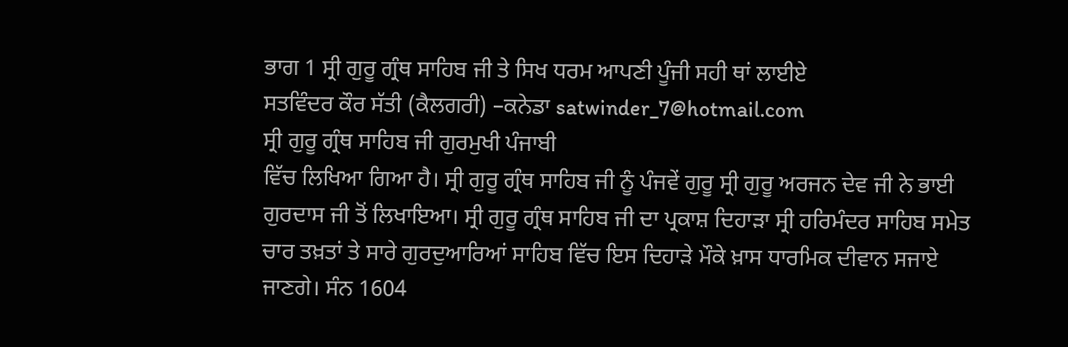ਭਾਗ 1 ਸ੍ਰੀ ਗੁਰੂ ਗ੍ਰੰਥ ਸਾਹਿਬ ਜੀ ਤੇ ਸਿਖ ਧਰਮ ਆਪਣੀ ਪੂੰਜੀ ਸਹੀ ਥਾਂ ਲਾਈਏ
ਸਤਵਿੰਦਰ ਕੌਰ ਸੱਤੀ (ਕੈਲਗਰੀ) –ਕਨੇਡਾ satwinder_7@hotmail.com
ਸ੍ਰੀ ਗੁਰੂ ਗ੍ਰੰਥ ਸਾਹਿਬ ਜੀ ਗੁਰਮੁਖੀ ਪੰਜਾਬੀ
ਵਿੱਚ ਲਿਖਿਆ ਗਿਆ ਹੈ। ਸ੍ਰੀ ਗੁਰੂ ਗ੍ਰੰਥ ਸਾਹਿਬ ਜੀ ਨੂੰ ਪੰਜਵੇਂ ਗੁਰੂ ਸ੍ਰੀ ਗੁਰੂ ਅਰਜਨ ਦੇਵ ਜੀ ਨੇ ਭਾਈ ਗੁਰਦਾਸ ਜੀ ਤੋਂ ਲਿਖਾਇਆ। ਸ੍ਰੀ ਗੁਰੂ ਗ੍ਰੰਥ ਸਾਹਿਬ ਜੀ ਦਾ ਪ੍ਰਕਾਸ਼ ਦਿਹਾੜਾ ਸ੍ਰੀ ਹਰਿਮੰਦਰ ਸਾਹਿਬ ਸਮੇਤ ਚਾਰ ਤਖ਼ਤਾਂ ਤੇ ਸਾਰੇ ਗੁਰਦੁਆਰਿਆਂ ਸਾਹਿਬ ਵਿੱਚ ਇਸ ਦਿਹਾੜੇ ਮੌਕੇ ਖ਼ਾਸ ਧਾਰਮਿਕ ਦੀਵਾਨ ਸਜਾਏ ਜਾਣਗੇ। ਸੰਨ 1604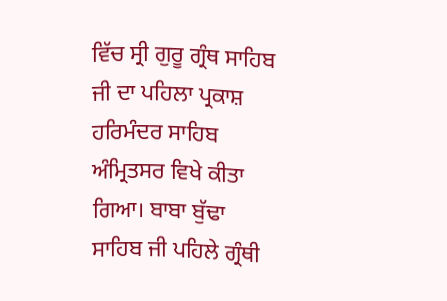ਵਿੱਚ ਸ੍ਰੀ ਗੁਰੂ ਗ੍ਰੰਥ ਸਾਹਿਬ ਜੀ ਦਾ ਪਹਿਲਾ ਪ੍ਰਕਾਸ਼ ਹਰਿਮੰਦਰ ਸਾਹਿਬ ਅੰਮ੍ਰਿਤਸਰ ਵਿਖੇ ਕੀਤਾ ਗਿਆ। ਬਾਬਾ ਬੁੱਢਾ ਸਾਹਿਬ ਜੀ ਪਹਿਲੇ ਗ੍ਰੰਥੀ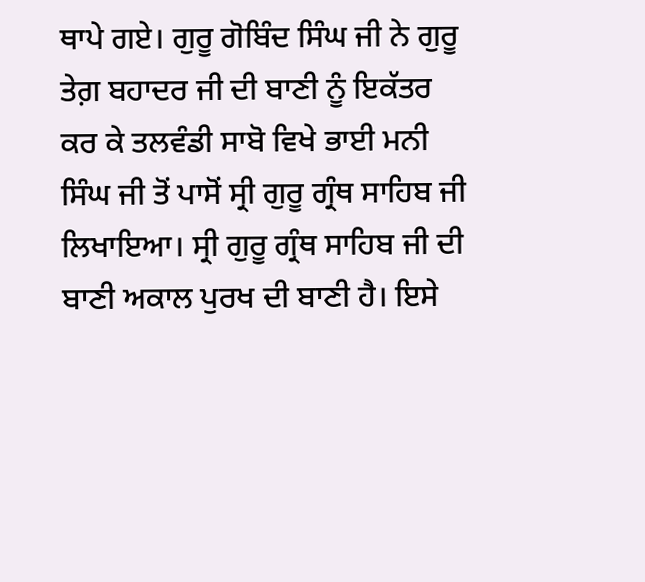ਥਾਪੇ ਗਏ। ਗੁਰੂ ਗੋਬਿੰਦ ਸਿੰਘ ਜੀ ਨੇ ਗੁਰੂ ਤੇਗ਼ ਬਹਾਦਰ ਜੀ ਦੀ ਬਾਣੀ ਨੂੰ ਇਕੱਤਰ ਕਰ ਕੇ ਤਲਵੰਡੀ ਸਾਬੋ ਵਿਖੇ ਭਾਈ ਮਨੀ ਸਿੰਘ ਜੀ ਤੋਂ ਪਾਸੋਂ ਸ੍ਰੀ ਗੁਰੂ ਗ੍ਰੰਥ ਸਾਹਿਬ ਜੀ ਲਿਖਾਇਆ। ਸ੍ਰੀ ਗੁਰੂ ਗ੍ਰੰਥ ਸਾਹਿਬ ਜੀ ਦੀ ਬਾਣੀ ਅਕਾਲ ਪੁਰਖ ਦੀ ਬਾਣੀ ਹੈ। ਇਸੇ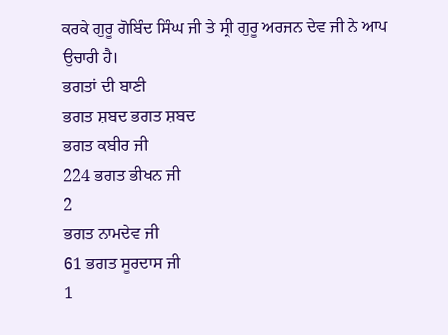ਕਰਕੇ ਗੁਰੂ ਗੋਬਿੰਦ ਸਿੰਘ ਜੀ ਤੇ ਸ੍ਰੀ ਗੁਰੂ ਅਰਜਨ ਦੇਵ ਜੀ ਨੇ ਆਪ ਉਚਾਰੀ ਹੈ।
ਭਗਤਾਂ ਦੀ ਬਾਣੀ
ਭਗਤ ਸ਼ਬਦ ਭਗਤ ਸ਼ਬਦ
ਭਗਤ ਕਬੀਰ ਜੀ
224 ਭਗਤ ਭੀਖਨ ਜੀ
2
ਭਗਤ ਨਾਮਦੇਵ ਜੀ
61 ਭਗਤ ਸੂਰਦਾਸ ਜੀ
1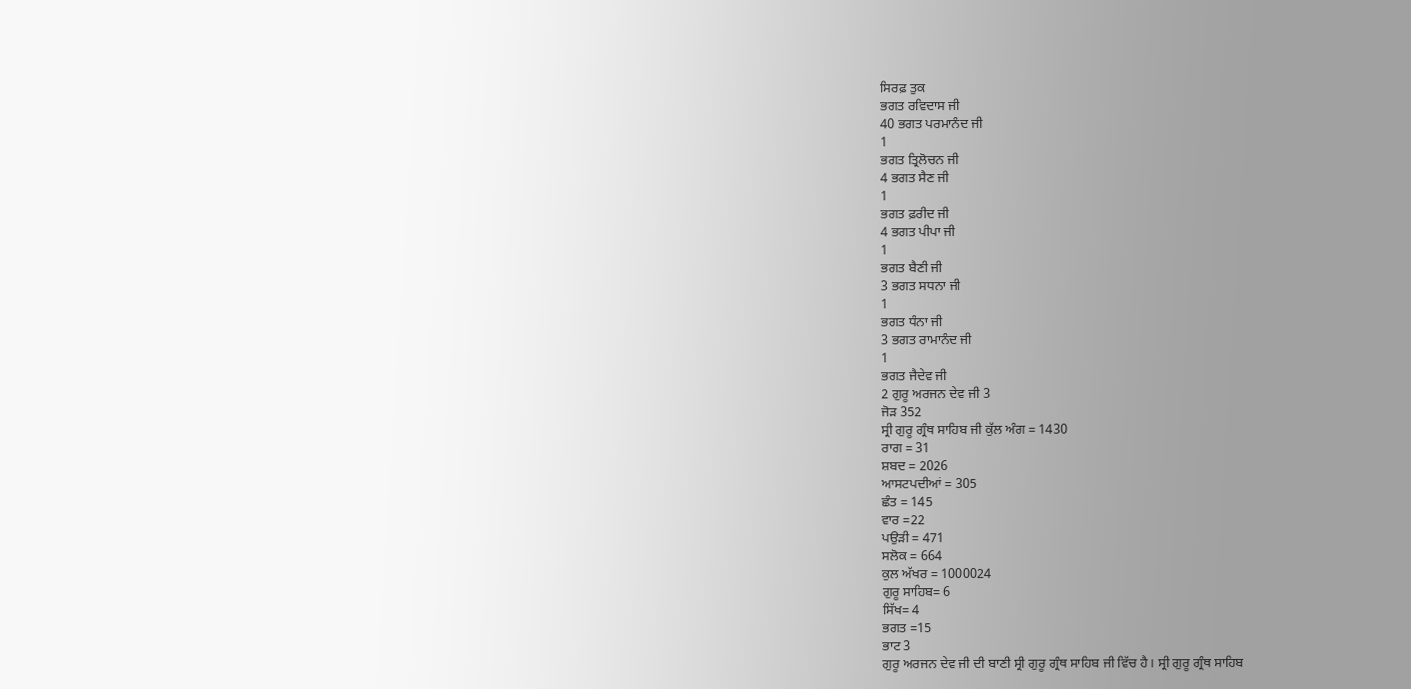ਸਿਰਫ਼ ਤੁਕ
ਭਗਤ ਰਵਿਦਾਸ ਜੀ
40 ਭਗਤ ਪਰਮਾਨੰਦ ਜੀ
1
ਭਗਤ ਤ੍ਰਿਲੋਚਨ ਜੀ
4 ਭਗਤ ਸੈਣ ਜੀ
1
ਭਗਤ ਫ਼ਰੀਦ ਜੀ
4 ਭਗਤ ਪੀਪਾ ਜੀ
1
ਭਗਤ ਬੈਣੀ ਜੀ
3 ਭਗਤ ਸਧਨਾ ਜੀ
1
ਭਗਤ ਧੰਨਾ ਜੀ
3 ਭਗਤ ਰਾਮਾਨੰਦ ਜੀ
1
ਭਗਤ ਜੈਦੇਵ ਜੀ
2 ਗੁਰੂ ਅਰਜਨ ਦੇਵ ਜੀ 3
ਜੋੜ 352
ਸ੍ਰੀ ਗੁਰੂ ਗ੍ਰੰਥ ਸਾਹਿਬ ਜੀ ਕੁੱਲ ਅੰਗ = 1430
ਰਾਗ = 31
ਸ਼ਬਦ = 2026
ਆਸਟਪਦੀਆਂ = 305
ਛੰਤ = 145
ਵਾਰ =22
ਪਉੜੀ = 471
ਸਲੋਕ = 664
ਕੁਲ ਅੱਖਰ = 1000024
ਗੁਰੂ ਸਾਹਿਬ= 6
ਸਿੱਖ= 4
ਭਗਤ =15
ਭਾਟ 3
ਗੁਰੂ ਅਰਜਨ ਦੇਵ ਜੀ ਦੀ ਬਾਣੀ ਸ੍ਰੀ ਗੁਰੂ ਗ੍ਰੰਥ ਸਾਹਿਬ ਜੀ ਵਿੱਚ ਹੈ। ਸ੍ਰੀ ਗੁਰੂ ਗ੍ਰੰਥ ਸਾਹਿਬ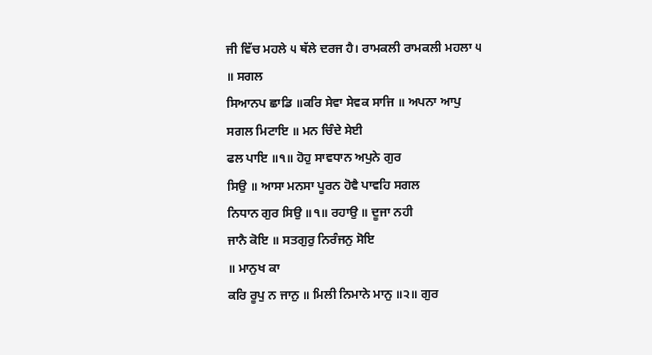ਜੀ ਵਿੱਚ ਮਹਲੇ ੫ ਥੱਲੇ ਦਰਜ ਹੈ। ਰਾਮਕਲੀ ਰਾਮਕਲੀ ਮਹਲਾ ੫
॥ ਸਗਲ
ਸਿਆਨਪ ਛਾਡਿ ॥ਕਰਿ ਸੇਵਾ ਸੇਵਕ ਸਾਜਿ ॥ ਅਪਨਾ ਆਪੁ
ਸਗਲ ਮਿਟਾਇ ॥ ਮਨ ਚਿੰਦੇ ਸੇਈ
ਫਲ ਪਾਇ ॥੧॥ ਹੋਹੁ ਸਾਵਧਾਨ ਅਪੁਨੇ ਗੁਰ
ਸਿਉ ॥ ਆਸਾ ਮਨਸਾ ਪੂਰਨ ਹੋਵੈ ਪਾਵਹਿ ਸਗਲ
ਨਿਧਾਨ ਗੁਰ ਸਿਉ ॥੧॥ ਰਹਾਉ ॥ ਦੂਜਾ ਨਹੀ
ਜਾਨੈ ਕੋਇ ॥ ਸਤਗੁਰੁ ਨਿਰੰਜਨੁ ਸੋਇ
॥ ਮਾਨੁਖ ਕਾ
ਕਰਿ ਰੂਪੁ ਨ ਜਾਨੁ ॥ ਮਿਲੀ ਨਿਮਾਨੇ ਮਾਨੁ ॥੨॥ ਗੁਰ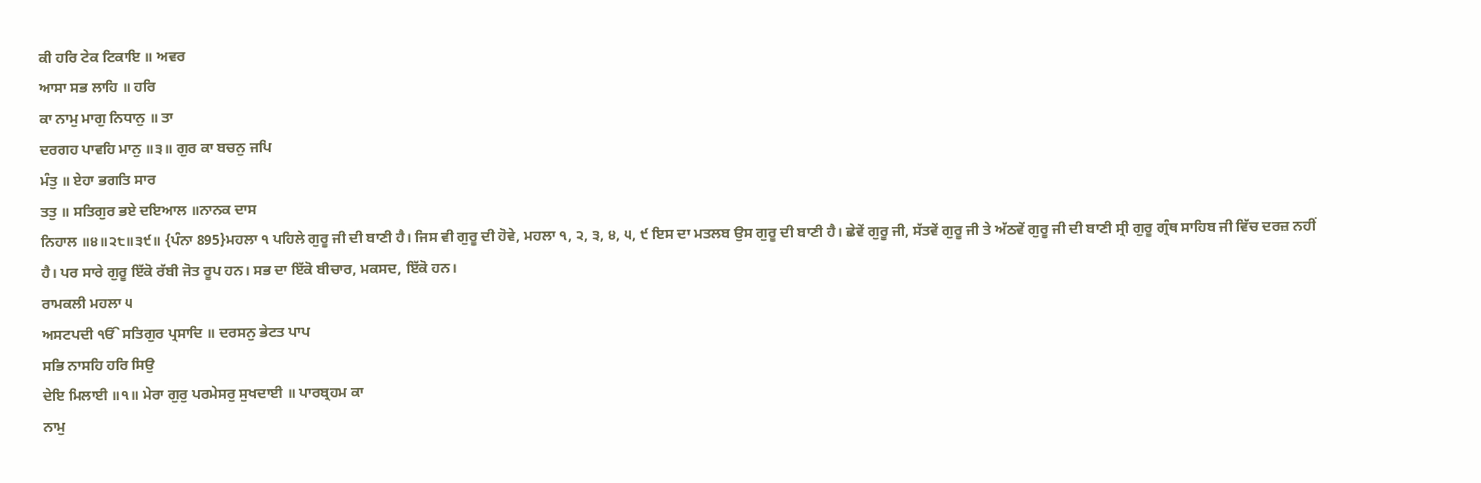ਕੀ ਹਰਿ ਟੇਕ ਟਿਕਾਇ ॥ ਅਵਰ
ਆਸਾ ਸਭ ਲਾਹਿ ॥ ਹਰਿ
ਕਾ ਨਾਮੁ ਮਾਗੁ ਨਿਧਾਨੁ ॥ ਤਾ
ਦਰਗਹ ਪਾਵਹਿ ਮਾਨੁ ॥੩॥ ਗੁਰ ਕਾ ਬਚਨੁ ਜਪਿ
ਮੰਤੁ ॥ ਏਹਾ ਭਗਤਿ ਸਾਰ
ਤਤੁ ॥ ਸਤਿਗੁਰ ਭਏ ਦਇਆਲ ॥ਨਾਨਕ ਦਾਸ
ਨਿਹਾਲ ॥੪॥੨੮॥੩੯॥ {ਪੰਨਾ 895}ਮਹਲਾ ੧ ਪਹਿਲੇ ਗੁਰੂ ਜੀ ਦੀ ਬਾਣੀ ਹੈ। ਜਿਸ ਵੀ ਗੁਰੂ ਦੀ ਹੋਵੇ, ਮਹਲਾ ੧, ੨, ੩, ੪, ੫, ੯ ਇਸ ਦਾ ਮਤਲਬ ਉਸ ਗੁਰੂ ਦੀ ਬਾਣੀ ਹੈ। ਛੇਵੇਂ ਗੁਰੂ ਜੀ, ਸੱਤਵੇਂ ਗੁਰੂ ਜੀ ਤੇ ਅੱਠਵੇਂ ਗੁਰੂ ਜੀ ਦੀ ਬਾਣੀ ਸ੍ਰੀ ਗੁਰੂ ਗ੍ਰੰਥ ਸਾਹਿਬ ਜੀ ਵਿੱਚ ਦਰਜ਼ ਨਹੀਂ ਹੈ। ਪਰ ਸਾਰੇ ਗੁਰੂ ਇੱਕੋ ਰੱਬੀ ਜੋਤ ਰੂਪ ਹਨ। ਸਭ ਦਾ ਇੱਕੋ ਬੀਚਾਰ, ਮਕਸਦ, ਇੱਕੋ ਹਨ।
ਰਾਮਕਲੀ ਮਹਲਾ ੫
ਅਸਟਪਦੀ ੴ ਸਤਿਗੁਰ ਪ੍ਰਸਾਦਿ ॥ ਦਰਸਨੁ ਭੇਟਤ ਪਾਪ
ਸਭਿ ਨਾਸਹਿ ਹਰਿ ਸਿਉ
ਦੇਇ ਮਿਲਾਈ ॥੧॥ ਮੇਰਾ ਗੁਰੁ ਪਰਮੇਸਰੁ ਸੁਖਦਾਈ ॥ ਪਾਰਬ੍ਰਹਮ ਕਾ
ਨਾਮੁ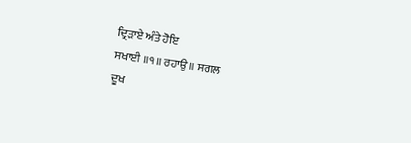ਦ੍ਰਿੜਾਏ ਅੰਤੇ ਹੋਇ
ਸਖਾਈ ॥੧॥ ਰਹਾਉ ॥ ਸਗਲ
ਦੂਖ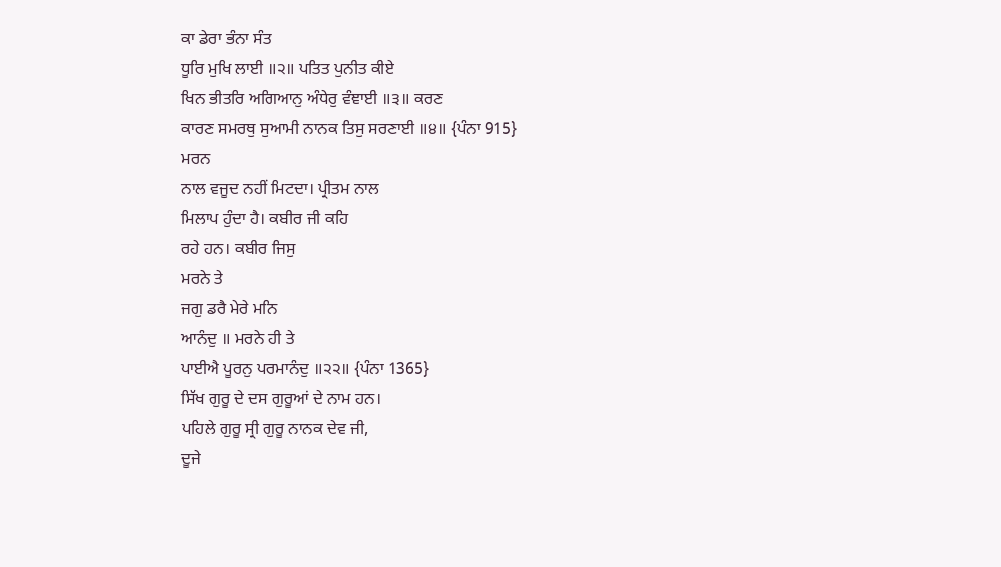ਕਾ ਡੇਰਾ ਭੰਨਾ ਸੰਤ
ਧੂਰਿ ਮੁਖਿ ਲਾਈ ॥੨॥ ਪਤਿਤ ਪੁਨੀਤ ਕੀਏ
ਖਿਨ ਭੀਤਰਿ ਅਗਿਆਨੁ ਅੰਧੇਰੁ ਵੰਞਾਈ ॥੩॥ ਕਰਣ
ਕਾਰਣ ਸਮਰਥੁ ਸੁਆਮੀ ਨਾਨਕ ਤਿਸੁ ਸਰਣਾਈ ॥੪॥ {ਪੰਨਾ 915}
ਮਰਨ
ਨਾਲ ਵਜੂਦ ਨਹੀਂ ਮਿਟਦਾ। ਪ੍ਰੀਤਮ ਨਾਲ
ਮਿਲਾਪ ਹੁੰਦਾ ਹੈ। ਕਬੀਰ ਜੀ ਕਹਿ
ਰਹੇ ਹਨ। ਕਬੀਰ ਜਿਸੁ
ਮਰਨੇ ਤੇ
ਜਗੁ ਡਰੈ ਮੇਰੇ ਮਨਿ
ਆਨੰਦੁ ॥ ਮਰਨੇ ਹੀ ਤੇ
ਪਾਈਐ ਪੂਰਨੁ ਪਰਮਾਨੰਦੁ ॥੨੨॥ {ਪੰਨਾ 1365}
ਸਿੱਖ ਗੁਰੂ ਦੇ ਦਸ ਗੁਰੂਆਂ ਦੇ ਨਾਮ ਹਨ।
ਪਹਿਲੇ ਗੁਰੂ ਸ੍ਰੀ ਗੁਰੂ ਨਾਨਕ ਦੇਵ ਜੀ,
ਦੂਜੇ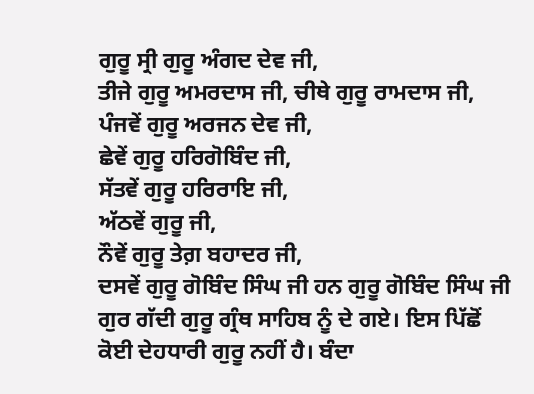ਗੁਰੂ ਸ੍ਰੀ ਗੁਰੂ ਅੰਗਦ ਦੇਵ ਜੀ,
ਤੀਜੇ ਗੁਰੂ ਅਮਰਦਾਸ ਜੀ, ਚੀਥੇ ਗੁਰੂ ਰਾਮਦਾਸ ਜੀ,
ਪੰਜਵੇਂ ਗੁਰੂ ਅਰਜਨ ਦੇਵ ਜੀ,
ਛੇਵੇਂ ਗੁਰੂ ਹਰਿਗੋਬਿੰਦ ਜੀ,
ਸੱਤਵੇਂ ਗੁਰੂ ਹਰਿਰਾਇ ਜੀ,
ਅੱਠਵੇਂ ਗੁਰੂ ਜੀ,
ਨੌਵੇਂ ਗੁਰੂ ਤੇਗ਼ ਬਹਾਦਰ ਜੀ,
ਦਸਵੇਂ ਗੁਰੂ ਗੋਬਿੰਦ ਸਿੰਘ ਜੀ ਹਨ ਗੁਰੂ ਗੋਬਿੰਦ ਸਿੰਘ ਜੀ ਗੁਰ ਗੱਦੀ ਗੁਰੂ ਗ੍ਰੰਥ ਸਾਹਿਬ ਨੂੰ ਦੇ ਗਏ। ਇਸ ਪਿੱਛੋਂ ਕੋਈ ਦੇਹਧਾਰੀ ਗੁਰੂ ਨਹੀਂ ਹੈ। ਬੰਦਾ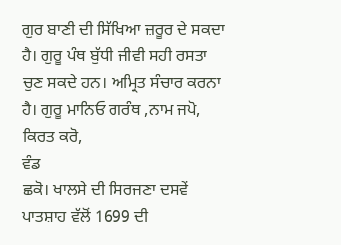ਗੁਰ ਬਾਣੀ ਦੀ ਸਿੱਖਿਆ ਜ਼ਰੂਰ ਦੇ ਸਕਦਾ ਹੈ। ਗੁਰੂ ਪੰਥ ਬੁੱਧੀ ਜੀਵੀ ਸਹੀ ਰਸਤਾ ਚੁਣ ਸਕਦੇ ਹਨ। ਅਮ੍ਰਿਤ ਸੰਚਾਰ ਕਰਨਾ ਹੈ। ਗੁਰੂ ਮਾਨਿਓ ਗਰੰਥ ,ਨਾਮ ਜਪੋ,
ਕਿਰਤ ਕਰੋ,
ਵੰਡ
ਛਕੋ। ਖਾਲਸੇ ਦੀ ਸਿਰਜਣਾ ਦਸਵੇਂ ਪਾਤਸ਼ਾਹ ਵੱਲੋਂ 1699 ਦੀ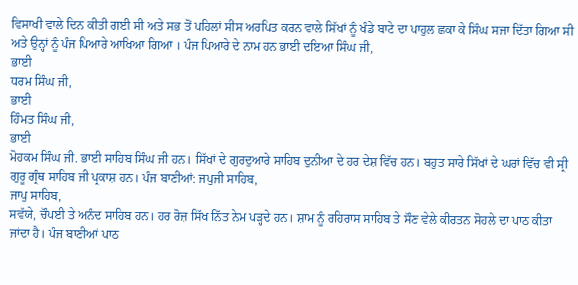ਵਿਸਾਖੀ ਵਾਲੇ ਦਿਨ ਕੀਤੀ ਗਈ ਸੀ ਅਤੇ ਸਭ ਤੋਂ ਪਹਿਲਾਂ ਸੀਸ ਅਰਪਿਤ ਕਰਨ ਵਾਲੇ ਸਿੱਖਾਂ ਨੂੰ ਖੰਡੇ ਬਾਟੇ ਦਾ ਪਾਹੁਲ ਛਕਾ ਕੇ ਸਿੰਘ ਸਜਾ ਦਿੱਤਾ ਗਿਆ ਸੀ ਅਤੇ ਉਨ੍ਹਾਂ ਨੂੰ ਪੰਜ ਪਿਆਰੇ ਆਖਿਆ ਗਿਆ । ਪੰਜ ਪਿਆਰੇ ਦੇ ਨਾਮ ਹਨ ਭਾਈ ਦਇਆ ਸਿੰਘ ਜੀ,
ਭਾਈ
ਧਰਮ ਸਿੰਘ ਜੀ,
ਭਾਈ
ਹਿੰਮਤ ਸਿੰਘ ਜੀ,
ਭਾਈ
ਮੋਹਕਮ ਸਿੰਘ ਜੀ. ਭਾਈ ਸਾਹਿਬ ਸਿੰਘ ਜੀ ਹਨ। ਸਿੱਖਾਂ ਦੇ ਗੁਰਦੁਆਰੇ ਸਾਹਿਬ ਦੁਨੀਆ ਦੇ ਹਰ ਦੇਸ਼ ਵਿੱਚ ਹਨ। ਬਹੁਤ ਸਾਰੇ ਸਿੱਖਾਂ ਦੇ ਘਰਾਂ ਵਿੱਚ ਵੀ ਸ੍ਰੀ ਗੁਰੂ ਗ੍ਰੰਥ ਸਾਹਿਬ ਜੀ ਪ੍ਰਕਾਸ਼ ਹਨ। ਪੰਜ ਬਾਣੀਆਂ: ਜਪੁਜੀ ਸਾਹਿਬ,
ਜਾਪੁ ਸਾਹਿਬ,
ਸਵੱਯੇ, ਚੌਪਈ ਤੇ ਅਨੰਦ ਸਾਹਿਬ ਹਨ। ਹਰ ਰੋਜ਼ ਸਿੱਖ ਨਿੱਤ ਨੇਮ ਪੜ੍ਹਦੇ ਹਨ। ਸ਼ਾਮ ਨੂੰ ਰਹਿਰਾਸ ਸਾਹਿਬ ਤੇ ਸੌਣ ਵੇਲੇ ਕੀਰਤਨ ਸੋਹਲੇ ਦਾ ਪਾਠ ਕੀਤਾ ਜਾਂਦਾ ਹੈ। ਪੰਜ ਬਾਣੀਆਂ ਪਾਠ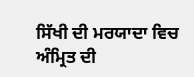ਸਿੱਖੀ ਦੀ ਮਰਯਾਦਾ ਵਿਚ ਅੰਮ੍ਰਿਤ ਦੀ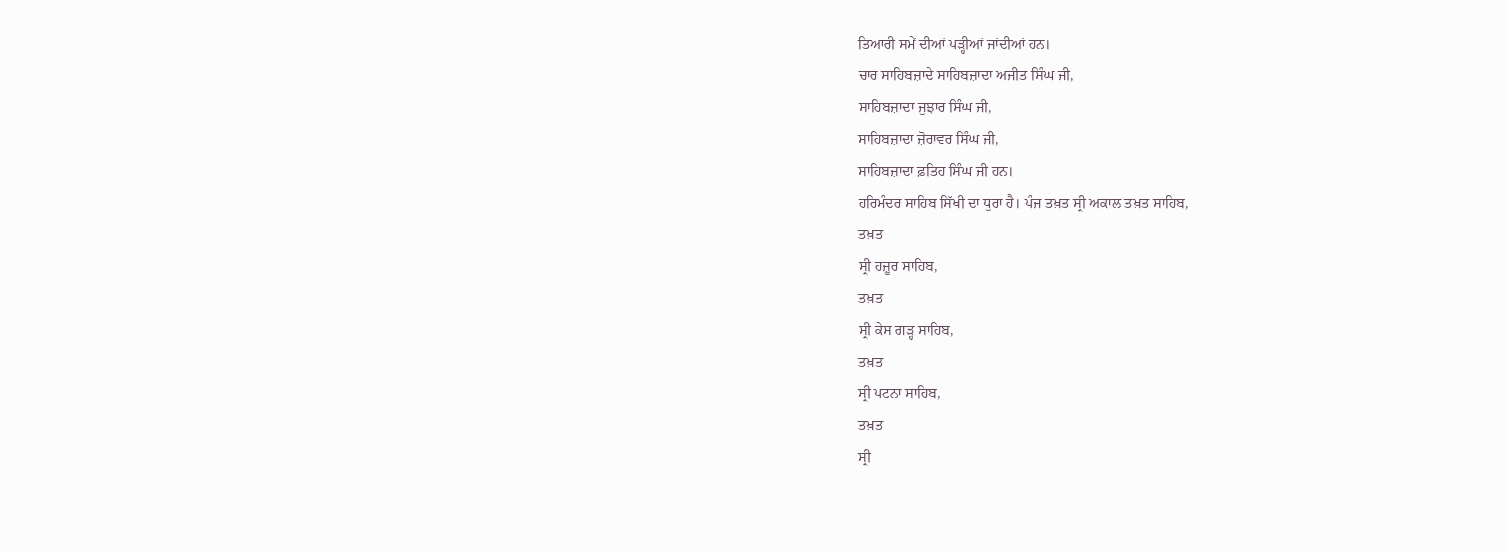ਤਿਆਰੀ ਸਮੇਂ ਦੀਆਂ ਪੜ੍ਹੀਆਂ ਜਾਂਦੀਆਂ ਹਨ।
ਚਾਰ ਸਾਹਿਬਜ਼ਾਦੇ ਸਾਹਿਬਜ਼ਾਦਾ ਅਜੀਤ ਸਿੰਘ ਜੀ,
ਸਾਹਿਬਜ਼ਾਦਾ ਜੁਝਾਰ ਸਿੰਘ ਜੀ,
ਸਾਹਿਬਜ਼ਾਦਾ ਜ਼ੋਰਾਵਰ ਸਿੰਘ ਜੀ,
ਸਾਹਿਬਜ਼ਾਦਾ ਫ਼ਤਿਹ ਸਿੰਘ ਜੀ ਹਨ।
ਹਰਿਮੰਦਰ ਸਾਹਿਬ ਸਿੱਖੀ ਦਾ ਧੁਰਾ ਹੈ। ਪੰਜ ਤਖ਼ਤ ਸ੍ਰੀ ਅਕਾਲ ਤਖ਼ਤ ਸਾਹਿਬ,
ਤਖ਼ਤ
ਸ੍ਰੀ ਹਜ਼ੂਰ ਸਾਹਿਬ,
ਤਖ਼ਤ
ਸ੍ਰੀ ਕੇਸ ਗੜ੍ਹ ਸਾਹਿਬ,
ਤਖ਼ਤ
ਸ੍ਰੀ ਪਟਨਾ ਸਾਹਿਬ,
ਤਖ਼ਤ
ਸ੍ਰੀ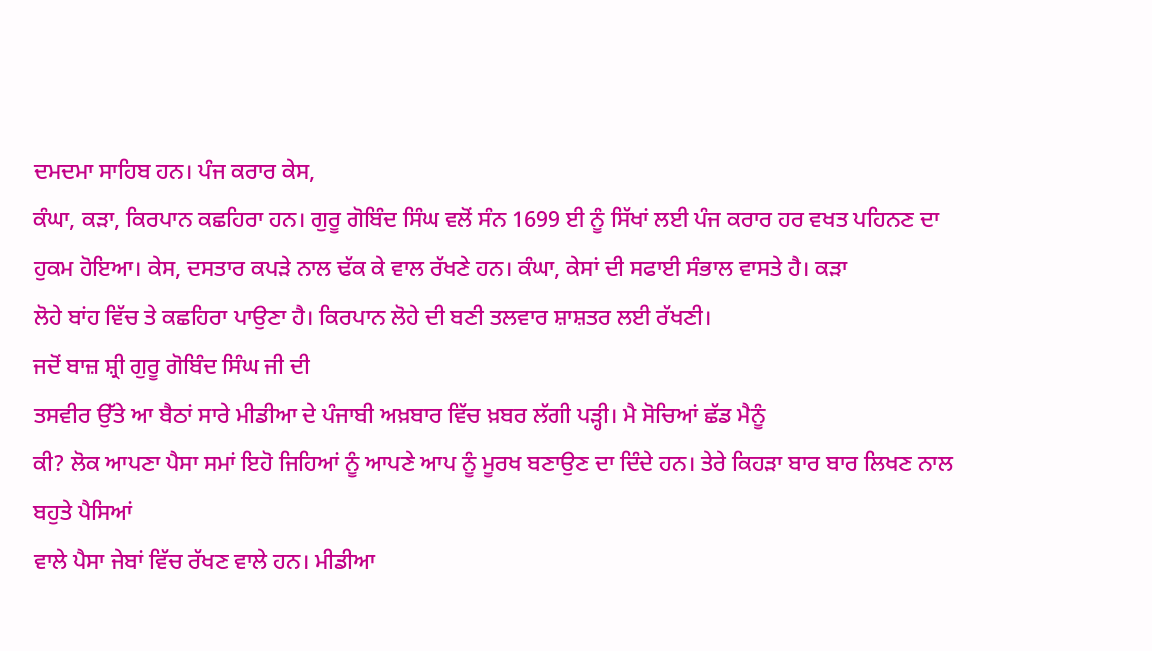ਦਮਦਮਾ ਸਾਹਿਬ ਹਨ। ਪੰਜ ਕਰਾਰ ਕੇਸ,
ਕੰਘਾ, ਕੜਾ, ਕਿਰਪਾਨ ਕਛਹਿਰਾ ਹਨ। ਗੁਰੂ ਗੋਬਿੰਦ ਸਿੰਘ ਵਲੋਂ ਸੰਨ 1699 ਈ ਨੂੰ ਸਿੱਖਾਂ ਲਈ ਪੰਜ ਕਰਾਰ ਹਰ ਵਖਤ ਪਹਿਨਣ ਦਾ ਹੁਕਮ ਹੋਇਆ। ਕੇਸ, ਦਸਤਾਰ ਕਪੜੇ ਨਾਲ ਢੱਕ ਕੇ ਵਾਲ ਰੱਖਣੇ ਹਨ। ਕੰਘਾ, ਕੇਸਾਂ ਦੀ ਸਫਾਈ ਸੰਭਾਲ ਵਾਸਤੇ ਹੈ। ਕੜਾ
ਲੋਹੇ ਬਾਂਹ ਵਿੱਚ ਤੇ ਕਛਹਿਰਾ ਪਾਉਣਾ ਹੈ। ਕਿਰਪਾਨ ਲੋਹੇ ਦੀ ਬਣੀ ਤਲਵਾਰ ਸ਼ਾਸ਼ਤਰ ਲਈ ਰੱਖਣੀ।
ਜਦੋਂ ਬਾਜ਼ ਸ਼੍ਰੀ ਗੁਰੂ ਗੋਬਿੰਦ ਸਿੰਘ ਜੀ ਦੀ
ਤਸਵੀਰ ਉੱਤੇ ਆ ਬੈਠਾਂ ਸਾਰੇ ਮੀਡੀਆ ਦੇ ਪੰਜਾਬੀ ਅਖ਼ਬਾਰ ਵਿੱਚ ਖ਼ਬਰ ਲੱਗੀ ਪੜ੍ਹੀ। ਮੈ ਸੋਚਿਆਂ ਛੱਡ ਮੈਨੂੰ
ਕੀ? ਲੋਕ ਆਪਣਾ ਪੈਸਾ ਸਮਾਂ ਇਹੋ ਜਿਹਿਆਂ ਨੂੰ ਆਪਣੇ ਆਪ ਨੂੰ ਮੂਰਖ ਬਣਾਉਣ ਦਾ ਦਿੰਦੇ ਹਨ। ਤੇਰੇ ਕਿਹੜਾ ਬਾਰ ਬਾਰ ਲਿਖਣ ਨਾਲ ਬਹੁਤੇ ਪੈਸਿਆਂ
ਵਾਲੇ ਪੈਸਾ ਜੇਬਾਂ ਵਿੱਚ ਰੱਖਣ ਵਾਲੇ ਹਨ। ਮੀਡੀਆ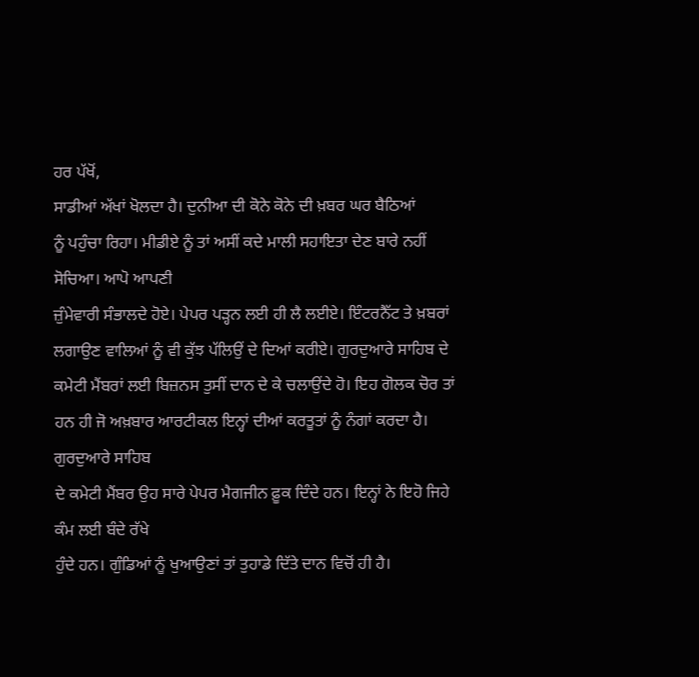ਹਰ ਪੱਖੋਂ,
ਸਾਡੀਆਂ ਅੱਖਾਂ ਖੋਲਦਾ ਹੈ। ਦੁਨੀਆ ਦੀ ਕੋਨੇ ਕੋਨੇ ਦੀ ਖ਼ਬਰ ਘਰ ਬੈਠਿਆਂ
ਨੂੰ ਪਹੁੰਚਾ ਰਿਹਾ। ਮੀਡੀਏ ਨੂੰ ਤਾਂ ਅਸੀਂ ਕਦੇ ਮਾਲੀ ਸਹਾਇਤਾ ਦੇਣ ਬਾਰੇ ਨਹੀਂ ਸੋਚਿਆ। ਆਪੋ ਆਪਣੀ
ਜ਼ੁੰਮੇਵਾਰੀ ਸੰਭਾਲਦੇ ਹੋਏ। ਪੇਪਰ ਪੜ੍ਹਨ ਲਈ ਹੀ ਲੈ ਲਈਏ। ਇੰਟਰਨੈੱਟ ਤੇ ਖ਼ਬਰਾਂ ਲਗਾਉਣ ਵਾਲਿਆਂ ਨੂੰ ਵੀ ਕੁੱਝ ਪੱਲਿਉਂ ਦੇ ਦਿਆਂ ਕਰੀਏ। ਗੁਰਦੁਆਰੇ ਸਾਹਿਬ ਦੇ ਕਮੇਟੀ ਮੈਂਬਰਾਂ ਲਈ ਬਿਜ਼ਨਸ ਤੁਸੀਂ ਦਾਨ ਦੇ ਕੇ ਚਲਾਉਂਦੇ ਹੋ। ਇਹ ਗੋਲਕ ਚੋਰ ਤਾਂ ਹਨ ਹੀ ਜੋ ਅਖ਼ਬਾਰ ਆਰਟੀਕਲ ਇਨ੍ਹਾਂ ਦੀਆਂ ਕਰਤੂਤਾਂ ਨੂੰ ਨੰਗਾਂ ਕਰਦਾ ਹੈ। ਗੁਰਦੁਆਰੇ ਸਾਹਿਬ
ਦੇ ਕਮੇਟੀ ਮੈਂਬਰ ਉਹ ਸਾਰੇ ਪੇਪਰ ਮੈਗਜੀਨ ਫ਼ੂਕ ਦਿੰਦੇ ਹਨ। ਇਨ੍ਹਾਂ ਨੇ ਇਹੋ ਜਿਹੇ ਕੰਮ ਲਈ ਬੰਦੇ ਰੱਖੇ
ਹੁੰਦੇ ਹਨ। ਗੁੰਡਿਆਂ ਨੂੰ ਖੁਆਉਣਾਂ ਤਾਂ ਤੁਹਾਡੇ ਦਿੱਤੇ ਦਾਨ ਵਿਚੋਂ ਹੀ ਹੈ।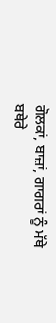ਗੋਲਕਾਂ, ਬਾਜ਼ਾਂ, ਗਾਗਰਾਂ ਨੂੰ ਮੱਥੇ ਬਥੇਰੇ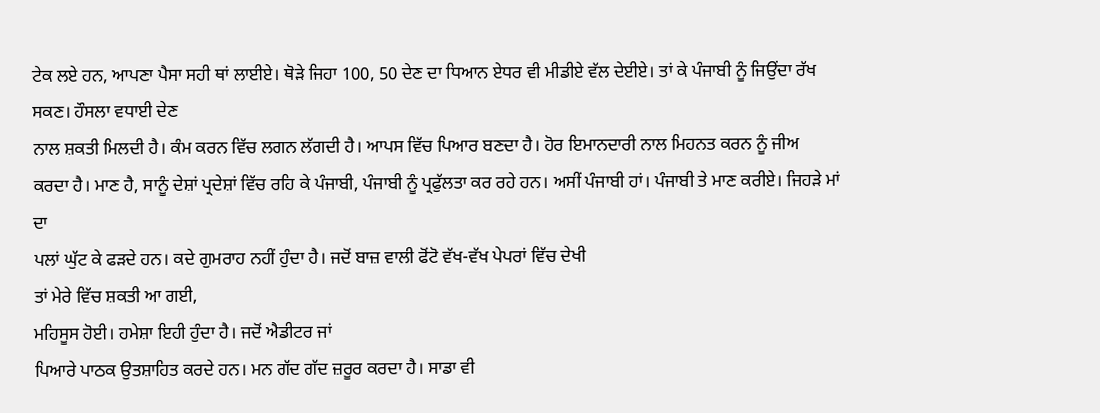ਟੇਕ ਲਏ ਹਨ, ਆਪਣਾ ਪੈਸਾ ਸਹੀ ਥਾਂ ਲਾਈਏ। ਥੋੜੇ ਜਿਹਾ 100, 50 ਦੇਣ ਦਾ ਧਿਆਨ ਏਧਰ ਵੀ ਮੀਡੀਏ ਵੱਲ ਦੇਈਏ। ਤਾਂ ਕੇ ਪੰਜਾਬੀ ਨੂੰ ਜਿਉਂਦਾ ਰੱਖ ਸਕਣ। ਹੌਸਲਾ ਵਧਾਈ ਦੇਣ
ਨਾਲ ਸ਼ਕਤੀ ਮਿਲਦੀ ਹੈ। ਕੰਮ ਕਰਨ ਵਿੱਚ ਲਗਨ ਲੱਗਦੀ ਹੈ। ਆਪਸ ਵਿੱਚ ਪਿਆਰ ਬਣਦਾ ਹੈ। ਹੋਰ ਇਮਾਨਦਾਰੀ ਨਾਲ ਮਿਹਨਤ ਕਰਨ ਨੂੰ ਜੀਅ
ਕਰਦਾ ਹੈ। ਮਾਣ ਹੈ, ਸਾਨੂੰ ਦੇਸ਼ਾਂ ਪ੍ਰਦੇਸ਼ਾਂ ਵਿੱਚ ਰਹਿ ਕੇ ਪੰਜਾਬੀ, ਪੰਜਾਬੀ ਨੂੰ ਪ੍ਰਫੁੱਲਤਾ ਕਰ ਰਹੇ ਹਨ। ਅਸੀਂ ਪੰਜਾਬੀ ਹਾਂ। ਪੰਜਾਬੀ ਤੇ ਮਾਣ ਕਰੀਏ। ਜਿਹੜੇ ਮਾਂ ਦਾ
ਪਲਾਂ ਘੁੱਟ ਕੇ ਫੜਦੇ ਹਨ। ਕਦੇ ਗੁਮਰਾਹ ਨਹੀਂ ਹੁੰਦਾ ਹੈ। ਜਦੋਂ ਬਾਜ਼ ਵਾਲੀ ਫੋਂਟੋ ਵੱਖ-ਵੱਖ ਪੇਪਰਾਂ ਵਿੱਚ ਦੇਖੀ
ਤਾਂ ਮੇਰੇ ਵਿੱਚ ਸ਼ਕਤੀ ਆ ਗਈ,
ਮਹਿਸੂਸ ਹੋਈ। ਹਮੇਸ਼ਾ ਇਹੀ ਹੁੰਦਾ ਹੈ। ਜਦੋਂ ਐਡੀਟਰ ਜਾਂ
ਪਿਆਰੇ ਪਾਠਕ ਉਤਸ਼ਾਹਿਤ ਕਰਦੇ ਹਨ। ਮਨ ਗੱਦ ਗੱਦ ਜ਼ਰੂਰ ਕਰਦਾ ਹੈ। ਸਾਡਾ ਵੀ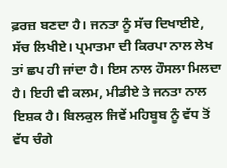ਫ਼ਰਜ਼ ਬਣਦਾ ਹੈ। ਜਨਤਾ ਨੂੰ ਸੱਚ ਦਿਖਾਈਏ, ਸੱਚ ਲਿਖੀਏ। ਪ੍ਰਮਾਤਮਾ ਦੀ ਕਿਰਪਾ ਨਾਲ ਲੇਖ ਤਾਂ ਛਪ ਹੀ ਜਾਂਦਾ ਹੈ। ਇਸ ਨਾਲ ਹੌਸਲਾ ਮਿਲਦਾ ਹੈ। ਇਹੀ ਵੀ ਕਲਮ, ਮੀਡੀਏ ਤੇ ਜਨਤਾ ਨਾਲ ਇਸ਼ਕ ਹੈ। ਬਿਲਕੁਲ ਜਿਵੇਂ ਮਹਿਬੂਬ ਨੂੰ ਵੱਧ ਤੋਂ ਵੱਧ ਚੰਗੇ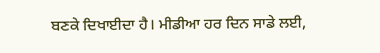ਬਣਕੇ ਦਿਖਾਈਦਾ ਹੈ। ਮੀਡੀਆ ਹਰ ਦਿਨ ਸਾਡੇ ਲਈ,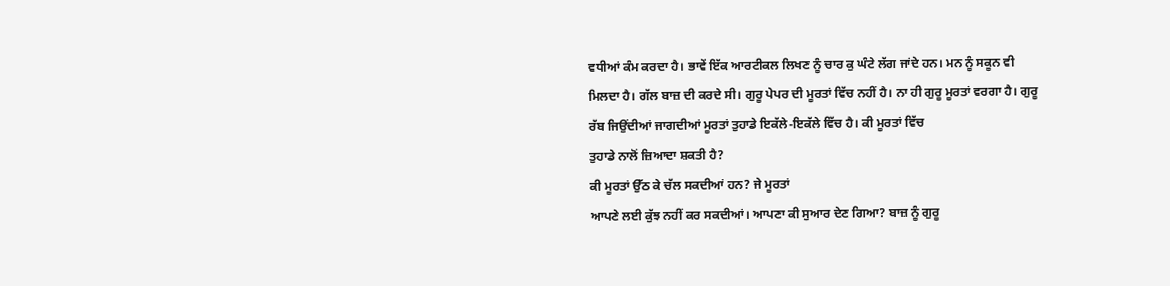ਵਧੀਆਂ ਕੰਮ ਕਰਦਾ ਹੈ। ਭਾਵੇਂ ਇੱਕ ਆਰਟੀਕਲ ਲਿਖਣ ਨੂੰ ਚਾਰ ਕੁ ਘੰਟੇ ਲੱਗ ਜਾਂਦੇ ਹਨ। ਮਨ ਨੂੰ ਸਕੂਨ ਵੀ
ਮਿਲਦਾ ਹੈ। ਗੱਲ ਬਾਜ਼ ਦੀ ਕਰਦੇ ਸੀ। ਗੁਰੂ ਪੇਪਰ ਦੀ ਮੂਰਤਾਂ ਵਿੱਚ ਨਹੀਂ ਹੈ। ਨਾ ਹੀ ਗੁਰੂ ਮੂਰਤਾਂ ਵਰਗਾ ਹੈ। ਗੁਰੂ
ਰੱਬ ਜਿਉਂਦੀਆਂ ਜਾਗਦੀਆਂ ਮੂਰਤਾਂ ਤੁਹਾਡੇ ਇਕੱਲੇ-ਇਕੱਲੇ ਵਿੱਚ ਹੈ। ਕੀ ਮੂਰਤਾਂ ਵਿੱਚ
ਤੁਹਾਡੇ ਨਾਲੋਂ ਜ਼ਿਆਦਾ ਸ਼ਕਤੀ ਹੈ?
ਕੀ ਮੂਰਤਾਂ ਉੱਠ ਕੇ ਚੱਲ ਸਕਦੀਆਂ ਹਨ? ਜੇ ਮੂਰਤਾਂ
ਆਪਣੇ ਲਈ ਕੁੱਝ ਨਹੀਂ ਕਰ ਸਕਦੀਆਂ। ਆਪਣਾ ਕੀ ਸੁਆਰ ਦੇਣ ਗਿਆ? ਬਾਜ਼ ਨੂੰ ਗੁਰੂ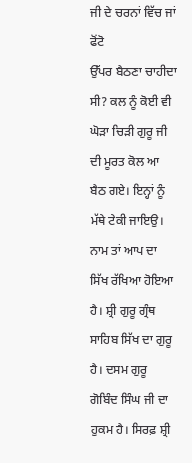ਜੀ ਦੇ ਚਰਨਾਂ ਵਿੱਚ ਜਾਂ ਫੋਂਟੋ
ਉੱਪਰ ਬੈਠਣਾ ਚਾਹੀਦਾ ਸੀ? ਕਲ ਨੂੰ ਕੋਈ ਵੀ ਘੋੜਾ ਚਿੜੀ ਗੁਰੂ ਜੀ ਦੀ ਮੂਰਤ ਕੋਲ ਆ ਬੈਠ ਗਏ। ਇਨ੍ਹਾਂ ਨੂੰ
ਮੱਥੇ ਟੇਕੀ ਜਾਇਉ। ਨਾਮ ਤਾਂ ਆਪ ਦਾ ਸਿੱਖ ਰੱਖਿਆ ਹੋਇਆ ਹੈ। ਸ਼੍ਰੀ ਗੁਰੂ ਗ੍ਰੰਥ ਸਾਹਿਬ ਸਿੱਖ ਦਾ ਗੁਰੂ ਹੈ। ਦਸਮ ਗੁਰੂ ਗੋਬਿੰਦ ਸਿੰਘ ਜੀ ਦਾ
ਹੁਕਮ ਹੈ। ਸਿਰਫ਼ ਸ਼੍ਰੀ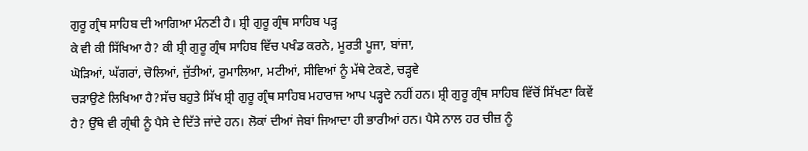ਗੁਰੂ ਗ੍ਰੰਥ ਸਾਹਿਬ ਦੀ ਆਗਿਆ ਮੰਨਣੀ ਹੈ। ਸ਼੍ਰੀ ਗੁਰੂ ਗ੍ਰੰਥ ਸਾਹਿਬ ਪੜ੍ਹ
ਕੇ ਵੀ ਕੀ ਸਿੱਖਿਆ ਹੈ? ਕੀ ਸ਼੍ਰੀ ਗੁਰੂ ਗ੍ਰੰਥ ਸਾਹਿਬ ਵਿੱਚ ਪਖੰਡ ਕਰਨੇ, ਮੂਰਤੀ ਪੂਜਾ, ਬਾਂਜਾ,
ਘੋੜਿਆਂ, ਘੱਗਰਾਂ, ਚੋਲਿਆਂ, ਜੁੱਤੀਆਂ, ਰੁਮਾਲਿਆ, ਮਟੀਆਂ, ਸੀਵਿਆਂ ਨੂੰ ਮੱਥੇ ਟੇਕਣੇ, ਚੜ੍ਹਵੇ
ਚੜਾਉਣੇ ਲਿਖਿਆ ਹੈ?ਸੱਚ ਬਹੁਤੇ ਸਿੱਖ ਸ਼੍ਰੀ ਗੁਰੂ ਗ੍ਰੰਥ ਸਾਹਿਬ ਮਹਾਰਾਜ ਆਪ ਪੜ੍ਹਦੇ ਨਹੀਂ ਹਨ। ਸ਼੍ਰੀ ਗੁਰੂ ਗ੍ਰੰਥ ਸਾਹਿਬ ਵਿੱਚੋਂ ਸਿੱਖਣਾ ਕਿਵੇਂ ਹੈ? ਉੱਥੇ ਵੀ ਗ੍ਰੰਥੀ ਨੂੰ ਪੈਸੇ ਦੇ ਦਿੱਤੇ ਜਾਂਦੇ ਹਨ। ਲੋਕਾਂ ਦੀਆਂ ਜੇਬਾਂ ਜਿਆਦਾ ਹੀ ਭਾਰੀਆਂ ਹਨ। ਪੈਸੇ ਨਾਲ ਹਰ ਚੀਜ਼ ਨੂੰ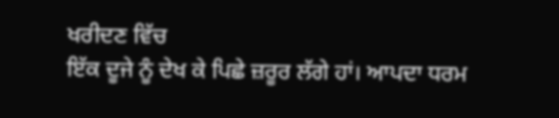ਖਰੀਦਣ ਵਿੱਚ
ਇੱਕ ਦੂਜੇ ਨੂੰ ਦੇਖ ਕੇ ਪਿਛੇ ਜ਼ਰੂਰ ਲੱਗੇ ਹਾਂ। ਆਪਦਾ ਧਰਮ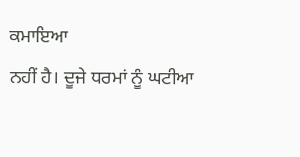ਕਮਾਇਆ
ਨਹੀਂ ਹੈ। ਦੂਜੇ ਧਰਮਾਂ ਨੂੰ ਘਟੀਆ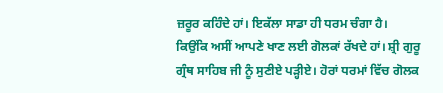ਜ਼ਰੂਰ ਕਹਿੰਦੇ ਹਾਂ। ਇਕੱਲਾ ਸਾਡਾ ਹੀ ਧਰਮ ਚੰਗਾ ਹੈ। ਕਿਉਂਕਿ ਅਸੀਂ ਆਪਣੇ ਖਾਣ ਲਈ ਗੋਲਕਾਂ ਰੱਖਦੇ ਹਾਂ। ਸ਼੍ਰੀ ਗੁਰੂ ਗ੍ਰੰਥ ਸਾਹਿਬ ਜੀ ਨੂੰ ਸੁਣੀਏ ਪੜ੍ਹੀਏ। ਹੋਰਾਂ ਧਰਮਾਂ ਵਿੱਚ ਗੋਲਕ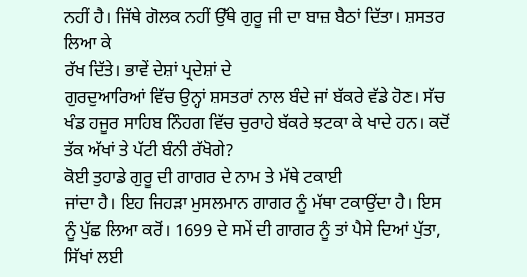ਨਹੀਂ ਹੈ। ਜਿੱਥੇ ਗੋਲਕ ਨਹੀਂ ਉੱਥੇ ਗੁਰੂ ਜੀ ਦਾ ਬਾਜ਼ ਬੈਠਾਂ ਦਿੱਤਾ। ਸ਼ਸਤਰ ਲਿਆ ਕੇ
ਰੱਖ ਦਿੱਤੇ। ਭਾਵੇਂ ਦੇਸ਼ਾਂ ਪ੍ਰਦੇਸ਼ਾਂ ਦੇ
ਗੁਰਦੁਆਰਿਆਂ ਵਿੱਚ ਉਨ੍ਹਾਂ ਸ਼ਸਤਰਾਂ ਨਾਲ ਬੰਦੇ ਜਾਂ ਬੱਕਰੇ ਵੱਡੇ ਹੋਣ। ਸੱਚ ਖੰਡ ਹਜੂਰ ਸਾਹਿਬ ਨਿੰਹਗ ਵਿੱਚ ਚੁਰਾਹੇ ਬੱਕਰੇ ਝਟਕਾ ਕੇ ਖਾਦੇ ਹਨ। ਕਦੋਂ
ਤੱਕ ਅੱਖਾਂ ਤੇ ਪੱਟੀ ਬੰਨੀ ਰੱਖੋਗੇ?
ਕੋਈ ਤੁਹਾਡੇ ਗੁਰੂ ਦੀ ਗਾਗਰ ਦੇ ਨਾਮ ਤੇ ਮੱਥੇ ਟਕਾਈ
ਜਾਂਦਾ ਹੈ। ਇਹ ਜਿਹੜਾ ਮੁਸਲਮਾਨ ਗਾਗਰ ਨੂੰ ਮੱਥਾ ਟਕਾਉਂਦਾ ਹੈ। ਇਸ ਨੂੰ ਪੁੱਛ ਲਿਆ ਕਰੋਂ। 1699 ਦੇ ਸਮੇਂ ਦੀ ਗਾਗਰ ਨੂੰ ਤਾਂ ਪੈਸੇ ਦਿਆਂ ਪੁੱਤਾ, ਸਿੱਖਾਂ ਲਈ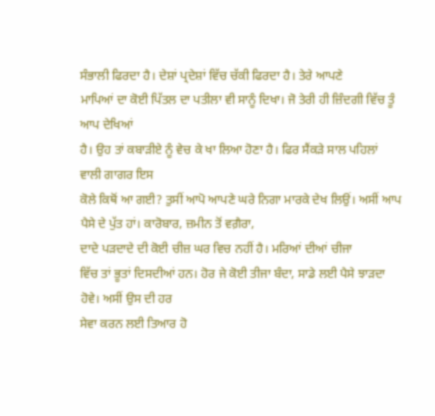ਸੰਭਾਲੀ ਫਿਰਦਾ ਹੈ। ਦੇਸ਼ਾਂ ਪ੍ਰਦੇਸ਼ਾਂ ਵਿੱਚ ਚੱਕੀ ਫਿਰਦਾ ਹੈ। ਤੇਰੇ ਆਪਣੇ
ਮਾਪਿਆਂ ਦਾ ਕੋਈ ਪਿੱਤਲ ਦਾ ਪਤੀਲਾ ਵੀ ਸਾਨੂੰ ਦਿਖਾ। ਜੋ ਤੇਰੀ ਹੀ ਜ਼ਿੰਦਗੀ ਵਿੱਚ ਤੂੰ ਆਪ ਦੇਖਿਆਂ
ਹੈ। ਉਹ ਤਾਂ ਕਬਾੜੀਏ ਨੂੰ ਵੇਚ ਕੇ ਖਾ ਲਿਆ ਹੋਣਾ ਹੈ। ਫਿਰ ਸੈਂਕੜੇ ਸਾਲ ਪਹਿਲਾਂ ਵਾਲੀ ਗਾਗਰ ਇਸ
ਕੋਲੇ ਕਿਥੋਂ ਆ ਗਈ? ਤੁਸੀਂ ਆਪੋ ਆਪਣੇ ਘਰੇ ਨਿਗਾ ਮਾਰਕੇ ਦੇਖ ਲਿਉਂ। ਅਸੀਂ ਆਪ ਪੈਸੇ ਦੇ ਪੁੱਤ ਹਾਂ। ਕਾਰੋਬਾਰ, ਜ਼ਮੀਨ ਤੋਂ ਵਗ਼ੈਰਾ,
ਦਾਦੇ ਪੜਦਾਦੇ ਦੀ ਕੋਈ ਚੀਜ਼ ਘਰ ਵਿਚ ਨਹੀਂ ਹੈ। ਮਰਿਆਂ ਦੀਆਂ ਚੀਜਾ
ਵਿੱਚ ਤਾਂ ਭੂਤਾਂ ਦਿਸਦੀਆਂ ਹਨ। ਹੋਰ ਜੇ ਕੋਈ ਤੀਜਾ ਬੰਦਾ, ਸਾਡੇ ਲਈ ਪੈਸੇ ਝਾੜਦਾ ਹੋਵੇ। ਅਸੀਂ ਉਸ ਦੀ ਹਰ
ਸੇਵਾ ਕਰਨ ਲਈ ਤਿਆਰ ਹੋ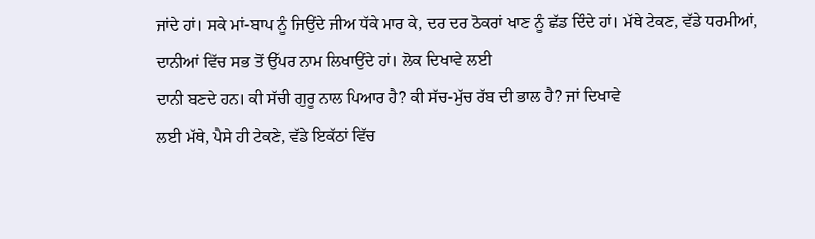ਜਾਂਦੇ ਹਾਂ। ਸਕੇ ਮਾਂ-ਬਾਪ ਨੂੰ ਜਿਉਂਦੇ ਜੀਅ ਧੱਕੇ ਮਾਰ ਕੇ, ਦਰ ਦਰ ਠੋਕਰਾਂ ਖਾਣ ਨੂੰ ਛੱਡ ਦਿੰਦੇ ਹਾਂ। ਮੱਥੇ ਟੇਕਣ, ਵੱਡੇ ਧਰਮੀਆਂ,
ਦਾਨੀਆਂ ਵਿੱਚ ਸਭ ਤੋਂ ਉੱਪਰ ਨਾਮ ਲਿਖਾਉਂਦੇ ਹਾਂ। ਲੋਕ ਦਿਖਾਵੇ ਲਈ
ਦਾਨੀ ਬਣਦੇ ਹਨ। ਕੀ ਸੱਚੀ ਗੁਰੂ ਨਾਲ ਪਿਆਰ ਹੈ? ਕੀ ਸੱਚ-ਮੁੱਚ ਰੱਬ ਦੀ ਭਾਲ ਹੈ? ਜਾਂ ਦਿਖਾਵੇ
ਲਈ ਮੱਥੇ, ਪੈਸੇ ਹੀ ਟੇਕਣੇ, ਵੱਡੇ ਇਕੱਠਾਂ ਵਿੱਚ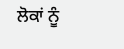ਲੋਕਾਂ ਨੂੰ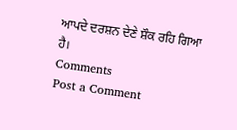ਆਪਦੇ ਦਰਸ਼ਨ ਦੇਣੇ ਸ਼ੌਕ ਰਹਿ ਗਿਆ
ਹੈ।
Comments
Post a Comment